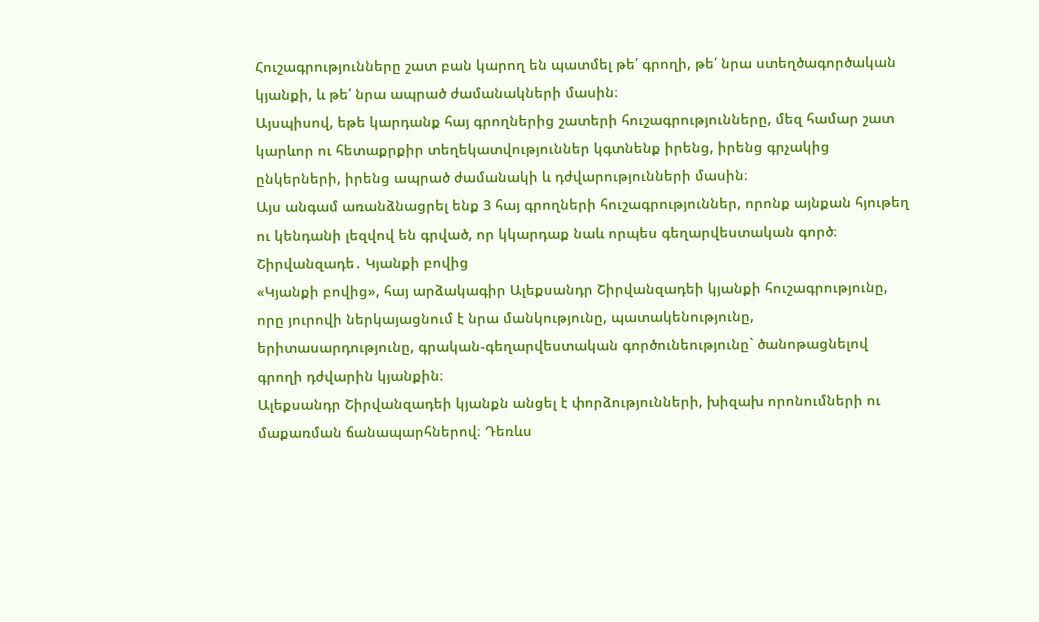Հուշագրությունները շատ բան կարող են պատմել թե՛ գրողի, թե՛ նրա ստեղծագործական կյանքի, և թե՛ նրա ապրած ժամանակների մասին։
Այսպիսով, եթե կարդանք հայ գրողներից շատերի հուշագրությունները, մեզ համար շատ կարևոր ու հետաքրքիր տեղեկատվություններ կգտնենք իրենց, իրենց գրչակից ընկերների, իրենց ապրած ժամանակի և դժվարությունների մասին։
Այս անգամ առանձնացրել ենք 3 հայ գրողների հուշագրություններ, որոնք այնքան հյութեղ ու կենդանի լեզվով են գրված, որ կկարդաք նաև որպես գեղարվեստական գործ։
Շիրվանզադե․ Կյանքի բովից
«Կյանքի բովից», հայ արձակագիր Ալեքսանդր Շիրվանզադեի կյանքի հուշագրությունը, որը յուրովի ներկայացնում է նրա մանկությունը, պատակենությունը, երիտասարդությունը, գրական-գեղարվեստական գործունեությունը` ծանոթացնելով գրողի դժվարին կյանքին։
Ալեքսանդր Շիրվանզադեի կյանքն անցել է փորձությունների, խիզախ որոնումների ու մաքառման ճանապարհներով։ Դեռևս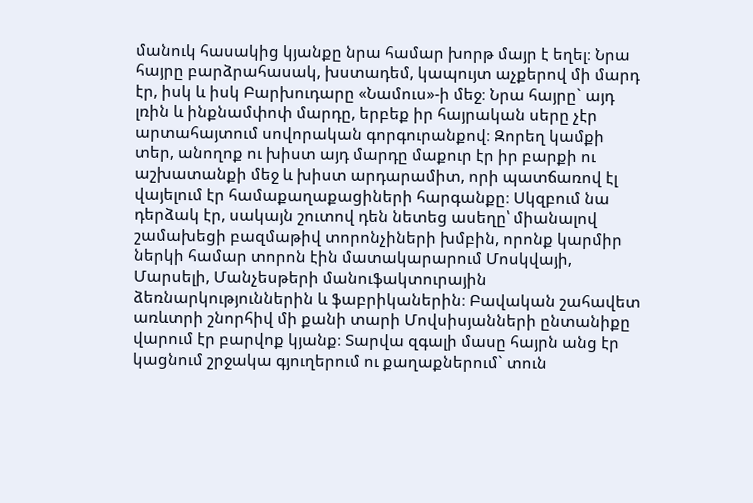մանուկ հասակից կյանքը նրա համար խորթ մայր է եղել։ Նրա հայրը բարձրահասակ, խստադեմ, կապույտ աչքերով մի մարդ էր, իսկ և իսկ Բարխուդարը «Նամուս»-ի մեջ։ Նրա հայրը` այդ լռին և ինքնամփոփ մարդը, երբեք իր հայրական սերը չէր արտահայտում սովորական գորգուրանքով։ Զորեղ կամքի տեր, անողոք ու խիստ այդ մարդը մաքուր էր իր բարքի ու աշխատանքի մեջ և խիստ արդարամիտ, որի պատճառով էլ վայելում էր համաքաղաքացիների հարգանքը։ Սկզբում նա դերձակ էր, սակայն շուտով դեն նետեց ասեղը՝ միանալով շամախեցի բազմաթիվ տորոնչիների խմբին, որոնք կարմիր ներկի համար տորոն էին մատակարարում Մոսկվայի, Մարսելի, Մանչեսթերի մանուֆակտուրային ձեռնարկություններին և ֆաբրիկաներին։ Բավական շահավետ առևտրի շնորհիվ մի քանի տարի Մովսիսյանների ընտանիքը վարում էր բարվոք կյանք։ Տարվա զգալի մասը հայրն անց էր կացնում շրջակա գյուղերում ու քաղաքներում` տուն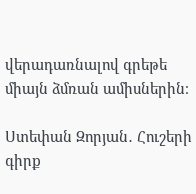վերադառնալով գրեթե միայն ձմռան ամիսներին։

Ստեփան Զորյան․ Հուշերի գիրք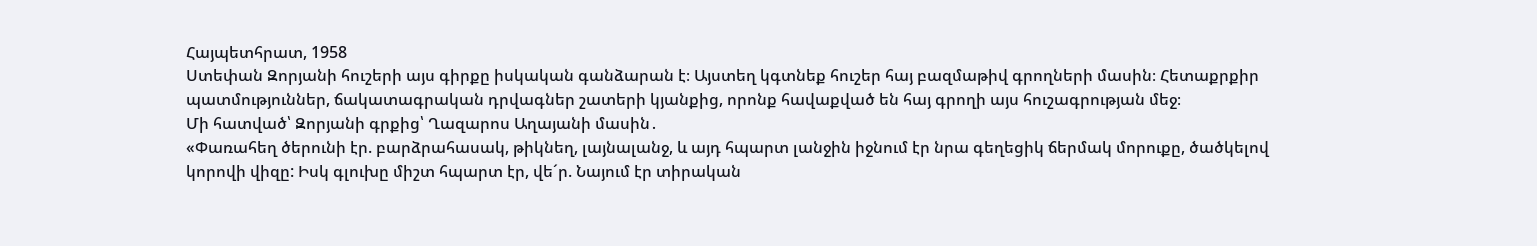Հայպետհրատ, 1958
Ստեփան Զորյանի հուշերի այս գիրքը իսկական գանձարան է։ Այստեղ կգտնեք հուշեր հայ բազմաթիվ գրողների մասին։ Հետաքրքիր պատմություններ, ճակատագրական դրվագներ շատերի կյանքից, որոնք հավաքված են հայ գրողի այս հուշագրության մեջ։
Մի հատված՝ Զորյանի գրքից՝ Ղազարոս Աղայանի մասին․
«Փառահեղ ծերունի էր. բարձրահասակ, թիկնեղ, լայնալանջ, և այդ հպարտ լանջին իջնում էր նրա գեղեցիկ ճերմակ մորուքը, ծածկելով կորովի վիզը: Իսկ գլուխը միշտ հպարտ էր, վե´ր. Նայում էր տիրական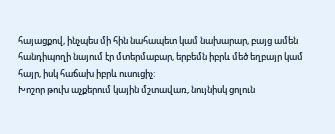հայացքով, ինչպես մի հին նահապետ կամ նախարար, բայց ամեն հանդիպողի նայում էր մտերմաբար, երբեմն իբրև մեծ եղբայր կամ հայր, իսկ հաճախ իբրև ուսուցիչ:
Խոշոր թուխ աչքերում կային մշտավառ, նույնիսկ ցոլուն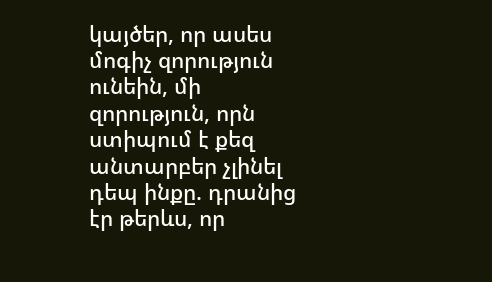կայծեր, որ ասես մոգիչ զորություն ունեին, մի զորություն, որն ստիպում է քեզ անտարբեր չլինել դեպ ինքը. դրանից էր թերևս, որ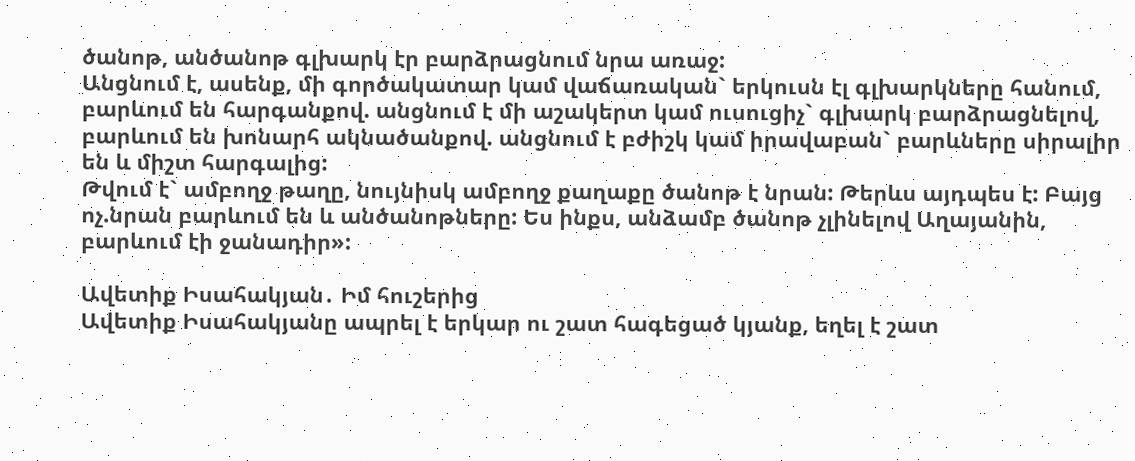ծանոթ, անծանոթ գլխարկ էր բարձրացնում նրա առաջ:
Անցնում է, ասենք, մի գործակատար կամ վաճառական` երկուսն էլ գլխարկները հանում, բարևում են հարգանքով. անցնում է մի աշակերտ կամ ուսուցիչ` գլխարկ բարձրացնելով, բարևում են խոնարհ ակնածանքով. անցնում է բժիշկ կամ իրավաբան` բարևները սիրալիր են և միշտ հարգալից:
Թվում է` ամբողջ թաղը, նույնիսկ ամբողջ քաղաքը ծանոթ է նրան: Թերևս այդպես է: Բայց ոչ.նրան բարևում են և անծանոթները: Ես ինքս, անձամբ ծանոթ չլինելով Աղայանին, բարևում էի ջանադիր»:

Ավետիք Իսահակյան․ Իմ հուշերից
Ավետիք Իսահակյանը ապրել է երկար ու շատ հագեցած կյանք, եղել է շատ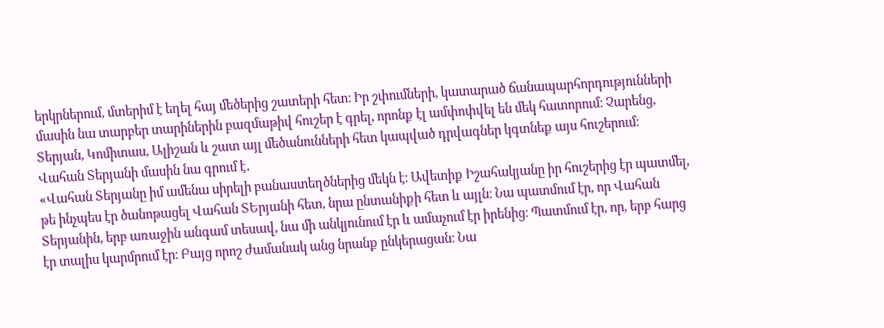երկրներում, մտերիմ է եղել հայ մեծերից շատերի հետ։ Իր շփումների, կատարած ճանապարհորդությունների մասին նա տարբեր տարիներին բազմաթիվ հուշեր է գրել, որոնք էլ ամփոփվել են մեկ հատորում։ Չարենց, Տերյան, Կոմիտաս, Ալիշան և շատ այլ մեծանունների հետ կապված դրվագներ կգտնեք այս հուշերում։
Վահան Տերյանի մասին նա գրում է․
«Վահան Տերյանը իմ ամենա սիրելի բանաստեղծներից մեկն է։ Ավետիք Իշահակյանը իր հուշերից էր պատմել, թե ինչպես էր ծանոթացել Վահան ՏԵրյանի հետ, նրա ընտանիքի հետ և այլն։ Նա պատմում էր, որ Վահան Տերյանին, երբ առաջին անգամ տեսավ, նա մի անկյունում էր և ամաչում էր իրենից։ Պատմում էր, որ, երբ հարց էր տալիս կարմրում էր։ Բայց որոշ ժամանակ անց նրանք ընկերացան։ Նա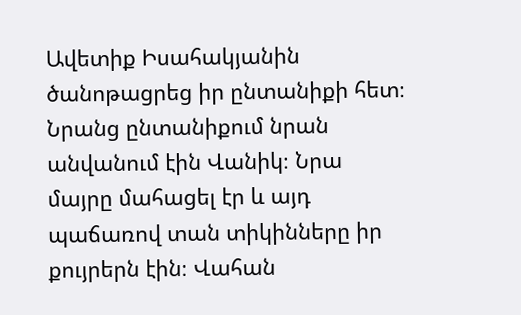Ավետիք Իսահակյանին ծանոթացրեց իր ընտանիքի հետ։ Նրանց ընտանիքում նրան անվանում էին Վանիկ։ Նրա մայրը մահացել էր և այդ պաճառով տան տիկինները իր քույրերն էին։ Վահան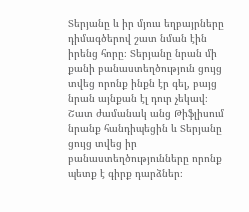Տերյանը և իր մյուս եղբայրները դիմագծերով շատ նման էին իրենց հորը։ Տերյանը նրան մի քանի բանաստեղծություն ցույց տվեց որոնք ինքն էր գել, բայց նրան այնքան էլ դուր չեկավ։ Շատ ժամանակ անց Թիֆլիսում նրանք հանդիպեցին և Տերյանը ցույց տվեց իր բանաստեղծությունները որոնք պետք է գիրք դարձներ։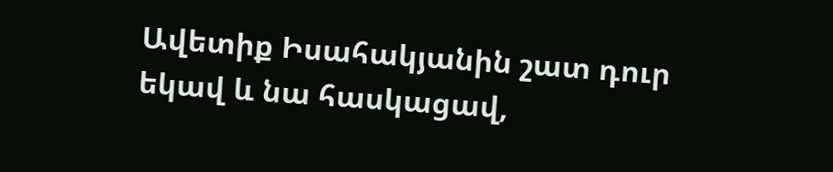Ավետիք Իսահակյանին շատ դուր եկավ և նա հասկացավ,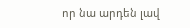որ նա արդեն լավ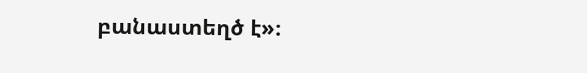բանաստեղծ է»։